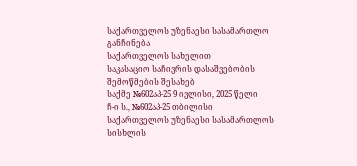საქართველოს უზენაესი სასამართლო
განჩინება
საქართველოს სახელით
საკასაციო საჩივრის დასაშვებობის
შემოწმების შესახებ
საქმე №602აპ-25 9 ივლისი, 2025 წელი
ჩ-ი ს., №602აპ-25 თბილისი
საქართველოს უზენაესი სასამართლოს სისხლის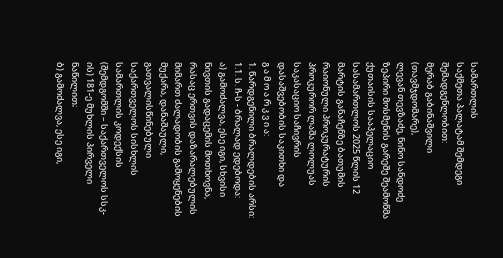სამართლის
საქმეთა პალატამ შემდეგი შემადგენლობით:
მერაბ გაბინაშვილი (თავმჯდომარე),
ლევან თევზაძე, ნინო სანდოძე
ზეპირი მოსმენის გარეშე შეამოწმა ქუთაისის სააპელაციო სასამართლოს 2025 წლის 12 მარტის განაჩენზე ბათუმის რაიონული პროკურატურის პროკურორ ლაშა ლოლუას საკასაციო საჩივრის დასაშვებობის საკითხი და
გ ა მ ო ა რ კ ვ ი ა:
1. წარდგენილი ბრალდების არსი:
1.1. ს. ჩ-ს - ბრალად ედებოდა:
ა) გამოძალვა, ესე იგი, სხვისი ნივთის გადაცემის მოთხოვნა, რასაც ერთვის დაზარალებულის მიმართ ძალადობის გამოყენების მუქარა, დანაშაული, გათვალისწინებული საქართველოს სისხლის სამართლის კოდექსის (შემდგომში – საქართველოს სსკ-ის) 181-ე მუხლის პირველი ნაწილით;
ბ) გამოძალვა, ესე იგი,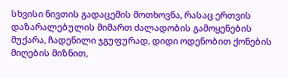სხვისი ნივთის გადაცემის მოთხოვნა, რასაც ერთვის დაზარალებულის მიმართ ძალადობის გამოყენების მუქარა, ჩადენილი ჯგუფურად, დიდი ოდენობით ქონების მიღების მიზნით,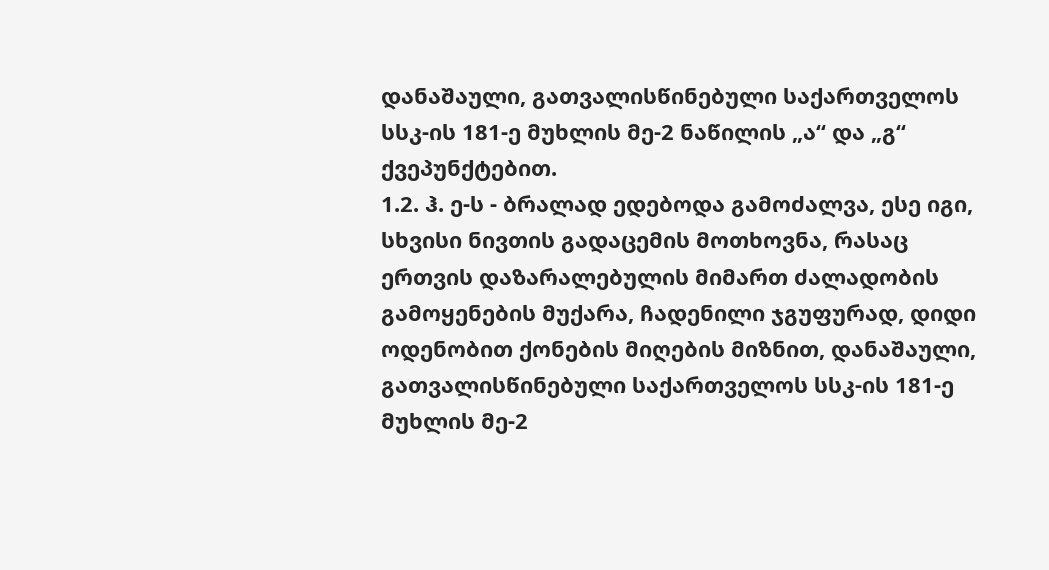დანაშაული, გათვალისწინებული საქართველოს სსკ-ის 181-ე მუხლის მე-2 ნაწილის „ა“ და „გ“ ქვეპუნქტებით.
1.2. ჰ. ე-ს - ბრალად ედებოდა გამოძალვა, ესე იგი, სხვისი ნივთის გადაცემის მოთხოვნა, რასაც ერთვის დაზარალებულის მიმართ ძალადობის გამოყენების მუქარა, ჩადენილი ჯგუფურად, დიდი ოდენობით ქონების მიღების მიზნით, დანაშაული, გათვალისწინებული საქართველოს სსკ-ის 181-ე მუხლის მე-2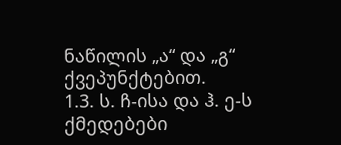ნაწილის „ა“ და „გ“ ქვეპუნქტებით.
1.3. ს. ჩ-ისა და ჰ. ე-ს ქმედებები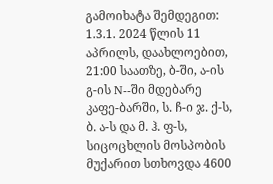გამოიხატა შემდეგით:
1.3.1. 2024 წლის 11 აპრილს, დაახლოებით, 21:00 საათზე, ბ-ში, ა-ის გ-ის N--ში მდებარე კაფე-ბარში, ს. ჩ-ი ჯ. ქ-ს, ბ. ა-ს და მ. ჰ. ფ-ს, სიცოცხლის მოსპობის მუქარით სთხოვდა 4600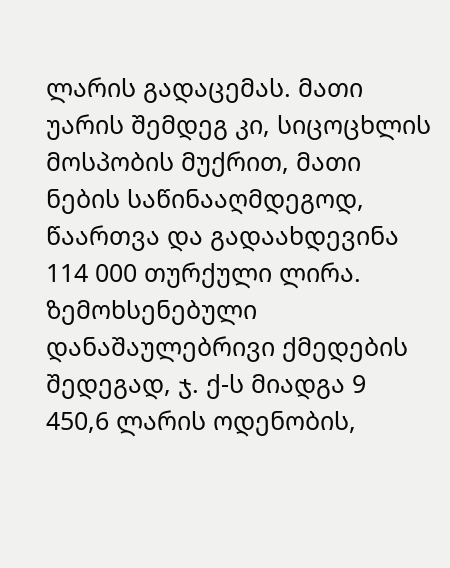ლარის გადაცემას. მათი უარის შემდეგ კი, სიცოცხლის მოსპობის მუქრით, მათი ნების საწინააღმდეგოდ, წაართვა და გადაახდევინა 114 000 თურქული ლირა. ზემოხსენებული დანაშაულებრივი ქმედების შედეგად, ჯ. ქ-ს მიადგა 9 450,6 ლარის ოდენობის,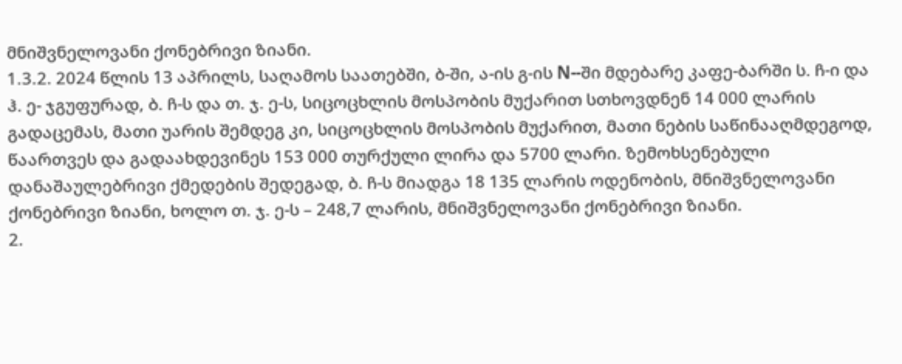მნიშვნელოვანი ქონებრივი ზიანი.
1.3.2. 2024 წლის 13 აპრილს, საღამოს საათებში, ბ-ში, ა-ის გ-ის N--ში მდებარე კაფე-ბარში ს. ჩ-ი და ჰ. ე- ჯგუფურად, ბ. ჩ-ს და თ. ჯ. ე-ს, სიცოცხლის მოსპობის მუქარით სთხოვდნენ 14 000 ლარის გადაცემას, მათი უარის შემდეგ კი, სიცოცხლის მოსპობის მუქარით, მათი ნების საწინააღმდეგოდ, წაართვეს და გადაახდევინეს 153 000 თურქული ლირა და 5700 ლარი. ზემოხსენებული დანაშაულებრივი ქმედების შედეგად, ბ. ჩ-ს მიადგა 18 135 ლარის ოდენობის, მნიშვნელოვანი ქონებრივი ზიანი, ხოლო თ. ჯ. ე-ს – 248,7 ლარის, მნიშვნელოვანი ქონებრივი ზიანი.
2.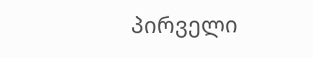პირველი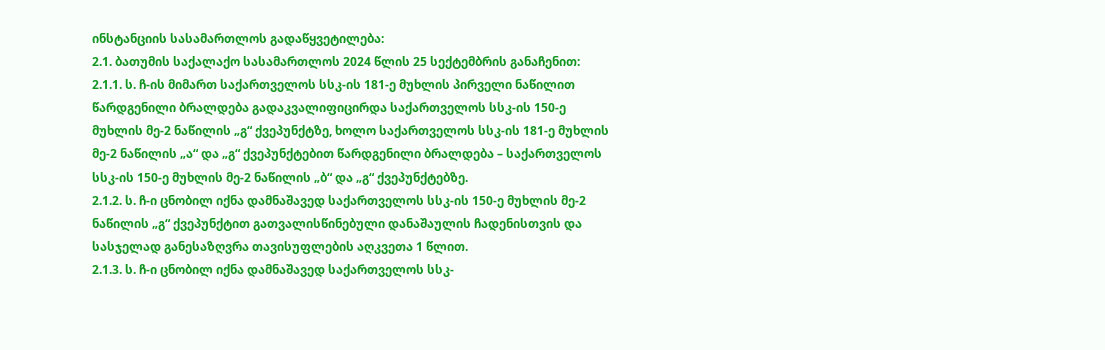ინსტანციის სასამართლოს გადაწყვეტილება:
2.1. ბათუმის საქალაქო სასამართლოს 2024 წლის 25 სექტემბრის განაჩენით:
2.1.1. ს. ჩ-ის მიმართ საქართველოს სსკ-ის 181-ე მუხლის პირველი ნაწილით წარდგენილი ბრალდება გადაკვალიფიცირდა საქართველოს სსკ-ის 150-ე მუხლის მე-2 ნაწილის „გ“ ქვეპუნქტზე, ხოლო საქართველოს სსკ-ის 181-ე მუხლის მე-2 ნაწილის „ა“ და „გ“ ქვეპუნქტებით წარდგენილი ბრალდება – საქართველოს სსკ-ის 150-ე მუხლის მე-2 ნაწილის „ბ“ და „გ“ ქვეპუნქტებზე.
2.1.2. ს. ჩ-ი ცნობილ იქნა დამნაშავედ საქართველოს სსკ-ის 150-ე მუხლის მე-2 ნაწილის „გ“ ქვეპუნქტით გათვალისწინებული დანაშაულის ჩადენისთვის და სასჯელად განესაზღვრა თავისუფლების აღკვეთა 1 წლით.
2.1.3. ს. ჩ-ი ცნობილ იქნა დამნაშავედ საქართველოს სსკ-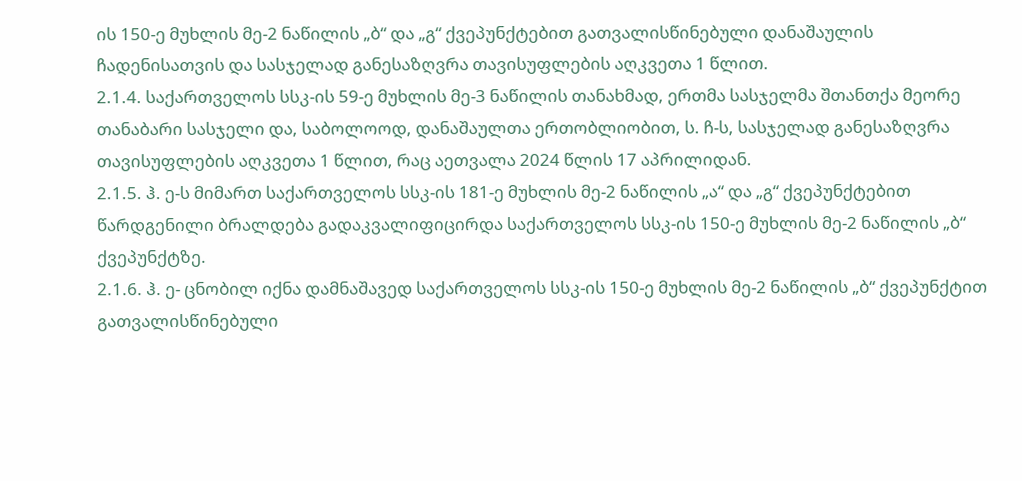ის 150-ე მუხლის მე-2 ნაწილის „ბ“ და „გ“ ქვეპუნქტებით გათვალისწინებული დანაშაულის ჩადენისათვის და სასჯელად განესაზღვრა თავისუფლების აღკვეთა 1 წლით.
2.1.4. საქართველოს სსკ-ის 59-ე მუხლის მე-3 ნაწილის თანახმად, ერთმა სასჯელმა შთანთქა მეორე თანაბარი სასჯელი და, საბოლოოდ, დანაშაულთა ერთობლიობით, ს. ჩ-ს, სასჯელად განესაზღვრა თავისუფლების აღკვეთა 1 წლით, რაც აეთვალა 2024 წლის 17 აპრილიდან.
2.1.5. ჰ. ე-ს მიმართ საქართველოს სსკ-ის 181-ე მუხლის მე-2 ნაწილის „ა“ და „გ“ ქვეპუნქტებით წარდგენილი ბრალდება გადაკვალიფიცირდა საქართველოს სსკ-ის 150-ე მუხლის მე-2 ნაწილის „ბ“ ქვეპუნქტზე.
2.1.6. ჰ. ე- ცნობილ იქნა დამნაშავედ საქართველოს სსკ-ის 150-ე მუხლის მე-2 ნაწილის „ბ“ ქვეპუნქტით გათვალისწინებული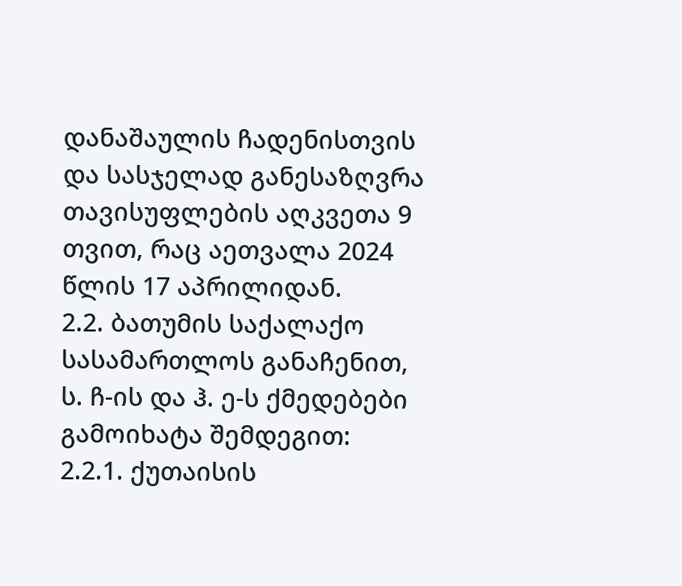დანაშაულის ჩადენისთვის და სასჯელად განესაზღვრა თავისუფლების აღკვეთა 9 თვით, რაც აეთვალა 2024 წლის 17 აპრილიდან.
2.2. ბათუმის საქალაქო სასამართლოს განაჩენით, ს. ჩ-ის და ჰ. ე-ს ქმედებები გამოიხატა შემდეგით:
2.2.1. ქუთაისის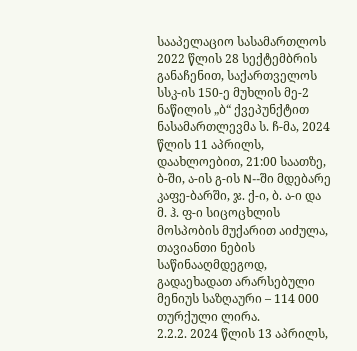სააპელაციო სასამართლოს 2022 წლის 28 სექტემბრის განაჩენით, საქართველოს სსკ-ის 150-ე მუხლის მე-2 ნაწილის „ბ“ ქვეპუნქტით ნასამართლევმა ს. ჩ-მა, 2024 წლის 11 აპრილს, დაახლოებით, 21:00 საათზე, ბ-ში, ა-ის გ-ის N--ში მდებარე კაფე-ბარში, ჯ. ქ-ი, ბ. ა-ი და მ. ჰ. ფ-ი სიცოცხლის მოსპობის მუქარით აიძულა, თავიანთი ნების საწინააღმდეგოდ, გადაეხადათ არარსებული მენიუს საზღაური – 114 000 თურქული ლირა.
2.2.2. 2024 წლის 13 აპრილს,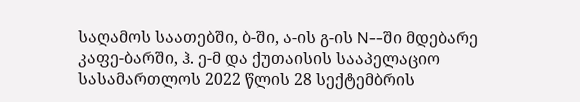საღამოს საათებში, ბ-ში, ა-ის გ-ის N--ში მდებარე კაფე-ბარში, ჰ. ე-მ და ქუთაისის სააპელაციო სასამართლოს 2022 წლის 28 სექტემბრის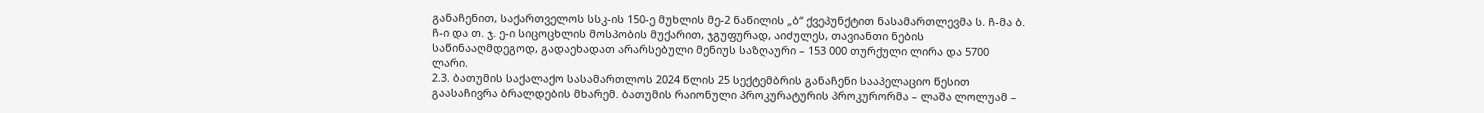განაჩენით, საქართველოს სსკ-ის 150-ე მუხლის მე-2 ნაწილის „ბ“ ქვეპუნქტით ნასამართლევმა ს. ჩ-მა ბ. ჩ-ი და თ. ჯ. ე-ი სიცოცხლის მოსპობის მუქარით, ჯგუფურად, აიძულეს, თავიანთი ნების საწინააღმდეგოდ, გადაეხადათ არარსებული მენიუს საზღაური – 153 000 თურქული ლირა და 5700 ლარი.
2.3. ბათუმის საქალაქო სასამართლოს 2024 წლის 25 სექტემბრის განაჩენი სააპელაციო წესით გაასაჩივრა ბრალდების მხარემ. ბათუმის რაიონული პროკურატურის პროკურორმა – ლაშა ლოლუამ –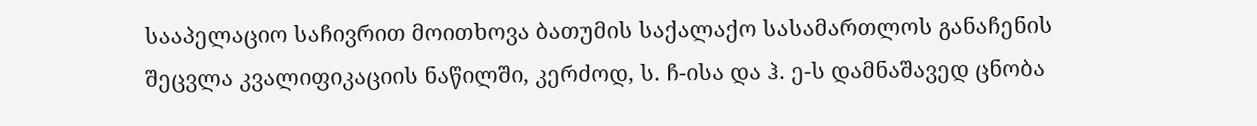სააპელაციო საჩივრით მოითხოვა ბათუმის საქალაქო სასამართლოს განაჩენის შეცვლა კვალიფიკაციის ნაწილში, კერძოდ, ს. ჩ-ისა და ჰ. ე-ს დამნაშავედ ცნობა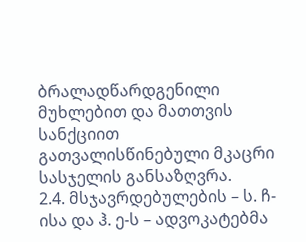ბრალადწარდგენილი მუხლებით და მათთვის სანქციით გათვალისწინებული მკაცრი სასჯელის განსაზღვრა.
2.4. მსჯავრდებულების – ს. ჩ-ისა და ჰ. ე-ს – ადვოკატებმა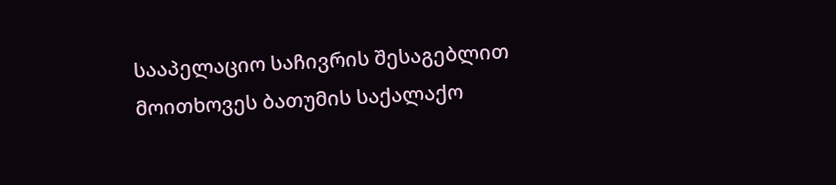სააპელაციო საჩივრის შესაგებლით მოითხოვეს ბათუმის საქალაქო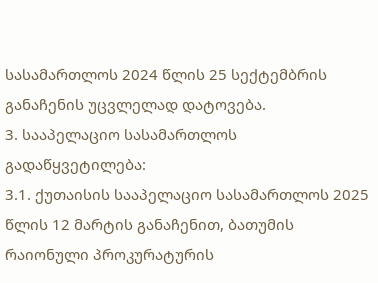სასამართლოს 2024 წლის 25 სექტემბრის განაჩენის უცვლელად დატოვება.
3. სააპელაციო სასამართლოს გადაწყვეტილება:
3.1. ქუთაისის სააპელაციო სასამართლოს 2025 წლის 12 მარტის განაჩენით, ბათუმის რაიონული პროკურატურის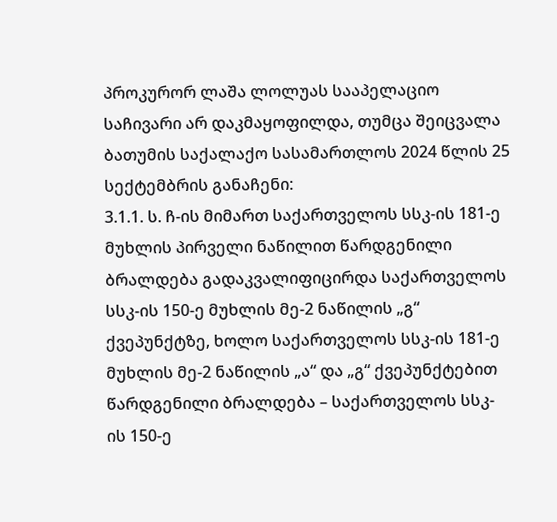პროკურორ ლაშა ლოლუას სააპელაციო საჩივარი არ დაკმაყოფილდა, თუმცა შეიცვალა ბათუმის საქალაქო სასამართლოს 2024 წლის 25 სექტემბრის განაჩენი:
3.1.1. ს. ჩ-ის მიმართ საქართველოს სსკ-ის 181-ე მუხლის პირველი ნაწილით წარდგენილი ბრალდება გადაკვალიფიცირდა საქართველოს სსკ-ის 150-ე მუხლის მე-2 ნაწილის „გ“ ქვეპუნქტზე, ხოლო საქართველოს სსკ-ის 181-ე მუხლის მე-2 ნაწილის „ა“ და „გ“ ქვეპუნქტებით წარდგენილი ბრალდება – საქართველოს სსკ-ის 150-ე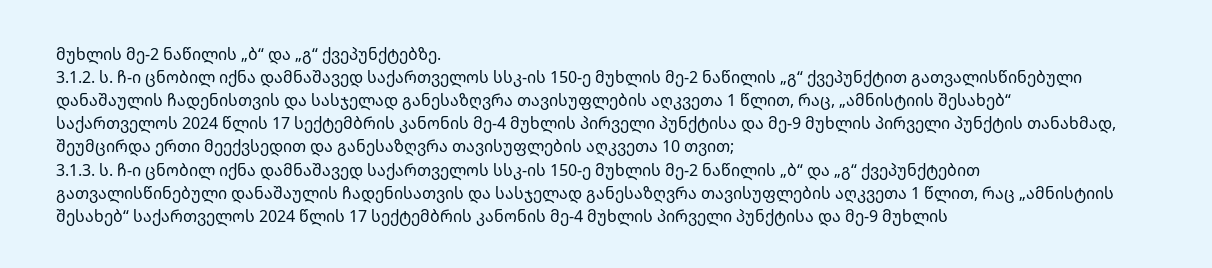მუხლის მე-2 ნაწილის „ბ“ და „გ“ ქვეპუნქტებზე.
3.1.2. ს. ჩ-ი ცნობილ იქნა დამნაშავედ საქართველოს სსკ-ის 150-ე მუხლის მე-2 ნაწილის „გ“ ქვეპუნქტით გათვალისწინებული დანაშაულის ჩადენისთვის და სასჯელად განესაზღვრა თავისუფლების აღკვეთა 1 წლით, რაც, „ამნისტიის შესახებ“ საქართველოს 2024 წლის 17 სექტემბრის კანონის მე-4 მუხლის პირველი პუნქტისა და მე-9 მუხლის პირველი პუნქტის თანახმად, შეუმცირდა ერთი მეექვსედით და განესაზღვრა თავისუფლების აღკვეთა 10 თვით;
3.1.3. ს. ჩ-ი ცნობილ იქნა დამნაშავედ საქართველოს სსკ-ის 150-ე მუხლის მე-2 ნაწილის „ბ“ და „გ“ ქვეპუნქტებით გათვალისწინებული დანაშაულის ჩადენისათვის და სასჯელად განესაზღვრა თავისუფლების აღკვეთა 1 წლით, რაც „ამნისტიის შესახებ“ საქართველოს 2024 წლის 17 სექტემბრის კანონის მე-4 მუხლის პირველი პუნქტისა და მე-9 მუხლის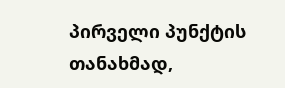პირველი პუნქტის თანახმად,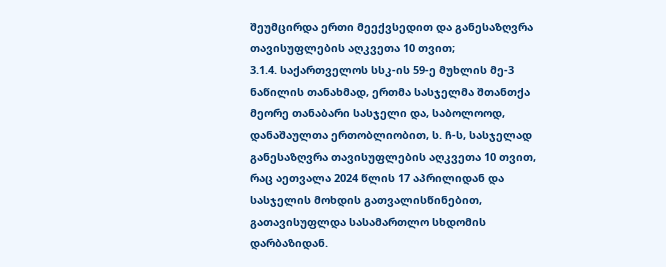შეუმცირდა ერთი მეექვსედით და განესაზღვრა თავისუფლების აღკვეთა 10 თვით;
3.1.4. საქართველოს სსკ-ის 59-ე მუხლის მე-3 ნაწილის თანახმად, ერთმა სასჯელმა შთანთქა მეორე თანაბარი სასჯელი და, საბოლოოდ, დანაშაულთა ერთობლიობით, ს. ჩ-ს, სასჯელად განესაზღვრა თავისუფლების აღკვეთა 10 თვით, რაც აეთვალა 2024 წლის 17 აპრილიდან და სასჯელის მოხდის გათვალისწინებით, გათავისუფლდა სასამართლო სხდომის დარბაზიდან.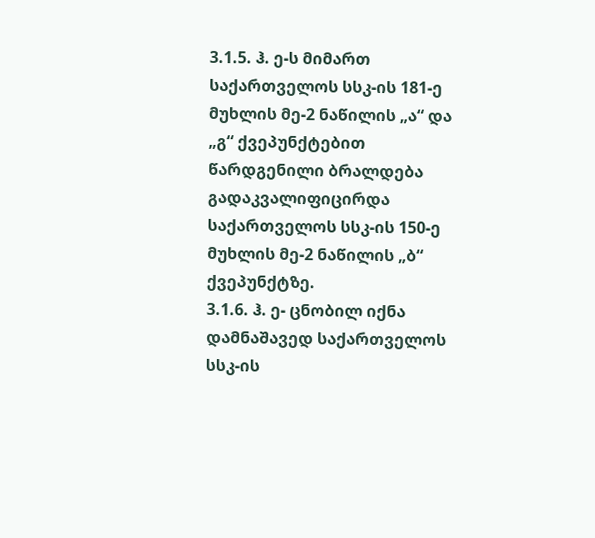3.1.5. ჰ. ე-ს მიმართ საქართველოს სსკ-ის 181-ე მუხლის მე-2 ნაწილის „ა“ და „გ“ ქვეპუნქტებით წარდგენილი ბრალდება გადაკვალიფიცირდა საქართველოს სსკ-ის 150-ე მუხლის მე-2 ნაწილის „ბ“ ქვეპუნქტზე.
3.1.6. ჰ. ე- ცნობილ იქნა დამნაშავედ საქართველოს სსკ-ის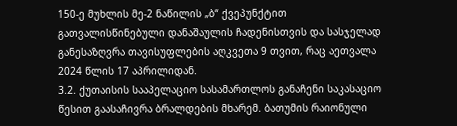150-ე მუხლის მე-2 ნაწილის „ბ“ ქვეპუნქტით გათვალისწინებული დანაშაულის ჩადენისთვის და სასჯელად განესაზღვრა თავისუფლების აღკვეთა 9 თვით, რაც აეთვალა 2024 წლის 17 აპრილიდან.
3.2. ქუთაისის სააპელაციო სასამართლოს განაჩენი საკასაციო წესით გაასაჩივრა ბრალდების მხარემ. ბათუმის რაიონული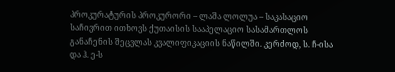პროკურატურის პროკურორი – ლაშა ლოლუა – საკასაციო საჩივრით ითხოვს ქუთაისის სააპელაციო სასამართლოს განაჩენის შეცვლას კვალიფიკაციის ნაწილში. კერძოდ, ს. ჩ-ისა და ჰ. ე-ს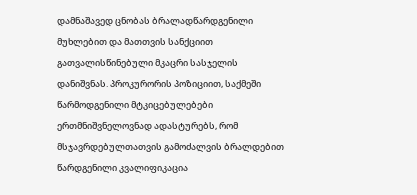დამნაშავედ ცნობას ბრალადწარდგენილი მუხლებით და მათთვის სანქციით გათვალისწინებული მკაცრი სასჯელის დანიშვნას. პროკურორის პოზიციით, საქმეში წარმოდგენილი მტკიცებულებები ერთმნიშვნელოვნად ადასტურებს, რომ მსჯავრდებულთათვის გამოძალვის ბრალდებით წარდგენილი კვალიფიკაცია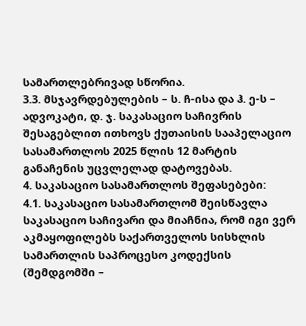სამართლებრივად სწორია.
3.3. მსჯავრდებულების – ს. ჩ-ისა და ჰ. ე-ს – ადვოკატი, დ. ჯ. საკასაციო საჩივრის შესაგებლით ითხოვს ქუთაისის სააპელაციო სასამართლოს 2025 წლის 12 მარტის განაჩენის უცვლელად დატოვებას.
4. საკასაციო სასამართლოს შეფასებები:
4.1. საკასაციო სასამართლომ შეისწავლა საკასაციო საჩივარი და მიაჩნია, რომ იგი ვერ აკმაყოფილებს საქართველოს სისხლის სამართლის საპროცესო კოდექსის (შემდგომში –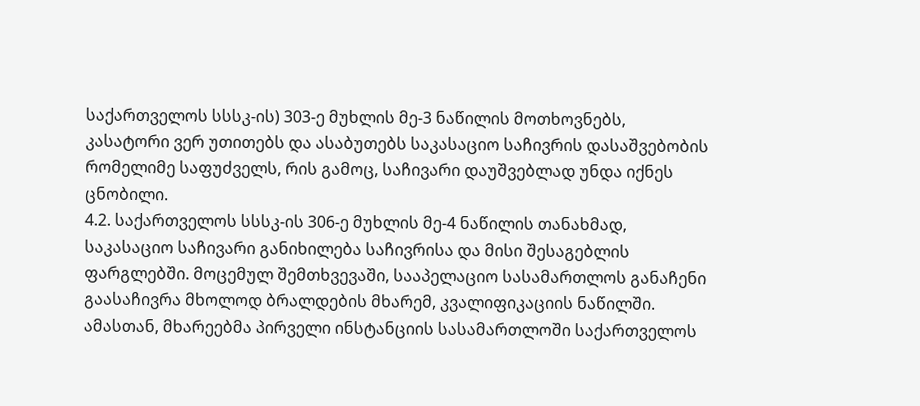საქართველოს სსსკ-ის) 303-ე მუხლის მე-3 ნაწილის მოთხოვნებს, კასატორი ვერ უთითებს და ასაბუთებს საკასაციო საჩივრის დასაშვებობის რომელიმე საფუძველს, რის გამოც, საჩივარი დაუშვებლად უნდა იქნეს ცნობილი.
4.2. საქართველოს სსსკ-ის 306-ე მუხლის მე-4 ნაწილის თანახმად, საკასაციო საჩივარი განიხილება საჩივრისა და მისი შესაგებლის ფარგლებში. მოცემულ შემთხვევაში, სააპელაციო სასამართლოს განაჩენი გაასაჩივრა მხოლოდ ბრალდების მხარემ, კვალიფიკაციის ნაწილში. ამასთან, მხარეებმა პირველი ინსტანციის სასამართლოში საქართველოს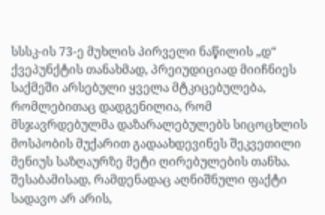სსსკ-ის 73-ე მუხლის პირველი ნაწილის „დ“ ქვეპუნქტის თანახმად, პრეიუდიციად მიიჩნიეს საქმეში არსებული ყველა მტკიცებულება, რომლებითაც დადგენილია, რომ მსჯავრდებულმა დაზარალებულებს სიცოცხლის მოსპობის მუქარით გადაახდევინეს შეკვეთილი მენიუს საზღაურზე მეტი ღირებულების თანხა. შესაბამისად, რამდენადაც აღნიშნული ფაქტი სადავო არ არის,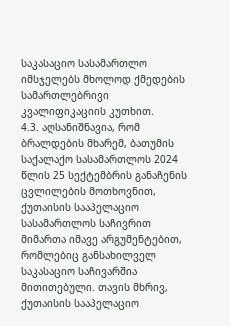საკასაციო სასამართლო იმსჯელებს მხოლოდ ქმედების სამართლებრივი კვალიფიკაციის კუთხით.
4.3. აღსანიშნავია, რომ ბრალდების მხარემ, ბათუმის საქალაქო სასამართლოს 2024 წლის 25 სექტემბრის განაჩენის ცვლილების მოთხოვნით, ქუთაისის სააპელაციო სასამართლოს საჩივრით მიმართა იმავე არგუმენტებით, რომლებიც განსახილველ საკასაციო საჩივარშია მითითებული. თავის მხრივ, ქუთაისის სააპელაციო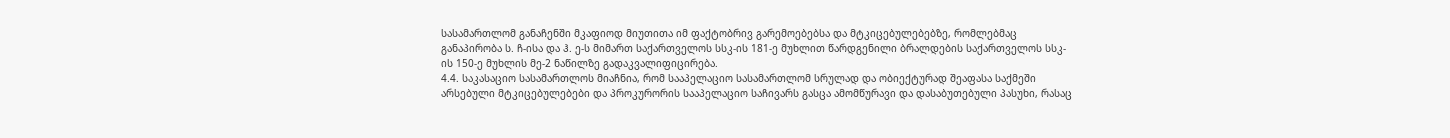სასამართლომ განაჩენში მკაფიოდ მიუთითა იმ ფაქტობრივ გარემოებებსა და მტკიცებულებებზე, რომლებმაც განაპირობა ს. ჩ-ისა და ჰ. ე-ს მიმართ საქართველოს სსკ-ის 181-ე მუხლით წარდგენილი ბრალდების საქართველოს სსკ-ის 150-ე მუხლის მე-2 ნაწილზე გადაკვალიფიცირება.
4.4. საკასაციო სასამართლოს მიაჩნია, რომ სააპელაციო სასამართლომ სრულად და ობიექტურად შეაფასა საქმეში არსებული მტკიცებულებები და პროკურორის სააპელაციო საჩივარს გასცა ამომწურავი და დასაბუთებული პასუხი, რასაც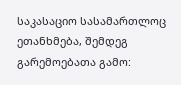საკასაციო სასამართლოც ეთანხმება, შემდეგ გარემოებათა გამო: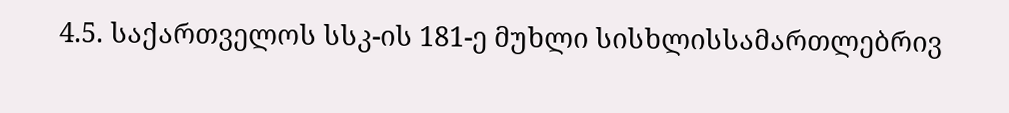4.5. საქართველოს სსკ-ის 181-ე მუხლი სისხლისსამართლებრივ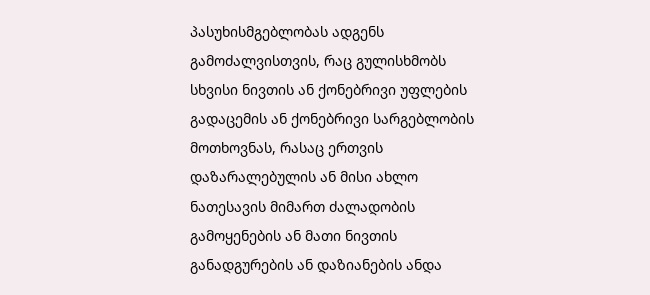პასუხისმგებლობას ადგენს გამოძალვისთვის, რაც გულისხმობს სხვისი ნივთის ან ქონებრივი უფლების გადაცემის ან ქონებრივი სარგებლობის მოთხოვნას, რასაც ერთვის დაზარალებულის ან მისი ახლო ნათესავის მიმართ ძალადობის გამოყენების ან მათი ნივთის განადგურების ან დაზიანების ანდა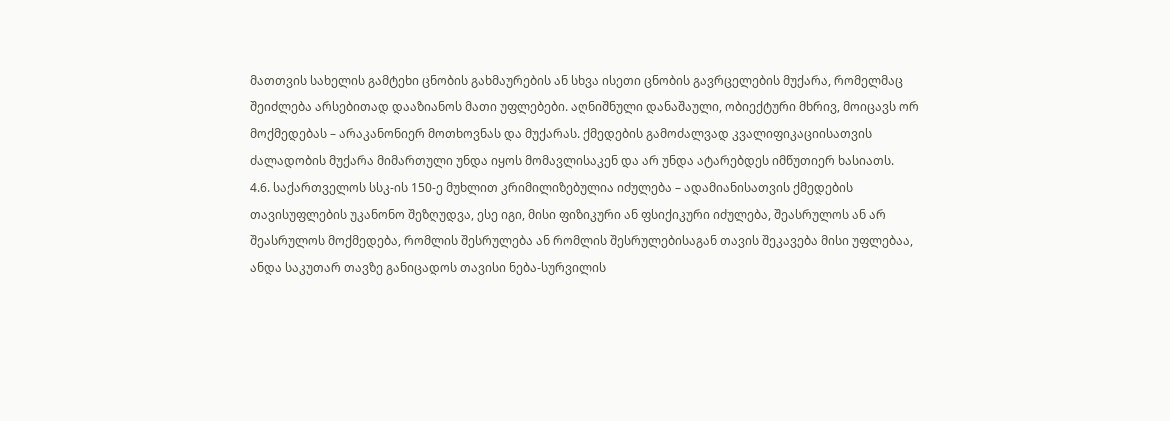მათთვის სახელის გამტეხი ცნობის გახმაურების ან სხვა ისეთი ცნობის გავრცელების მუქარა, რომელმაც შეიძლება არსებითად დააზიანოს მათი უფლებები. აღნიშნული დანაშაული, ობიექტური მხრივ, მოიცავს ორ მოქმედებას – არაკანონიერ მოთხოვნას და მუქარას. ქმედების გამოძალვად კვალიფიკაციისათვის ძალადობის მუქარა მიმართული უნდა იყოს მომავლისაკენ და არ უნდა ატარებდეს იმწუთიერ ხასიათს.
4.6. საქართველოს სსკ-ის 150-ე მუხლით კრიმილიზებულია იძულება – ადამიანისათვის ქმედების თავისუფლების უკანონო შეზღუდვა, ესე იგი, მისი ფიზიკური ან ფსიქიკური იძულება, შეასრულოს ან არ შეასრულოს მოქმედება, რომლის შესრულება ან რომლის შესრულებისაგან თავის შეკავება მისი უფლებაა, ანდა საკუთარ თავზე განიცადოს თავისი ნება-სურვილის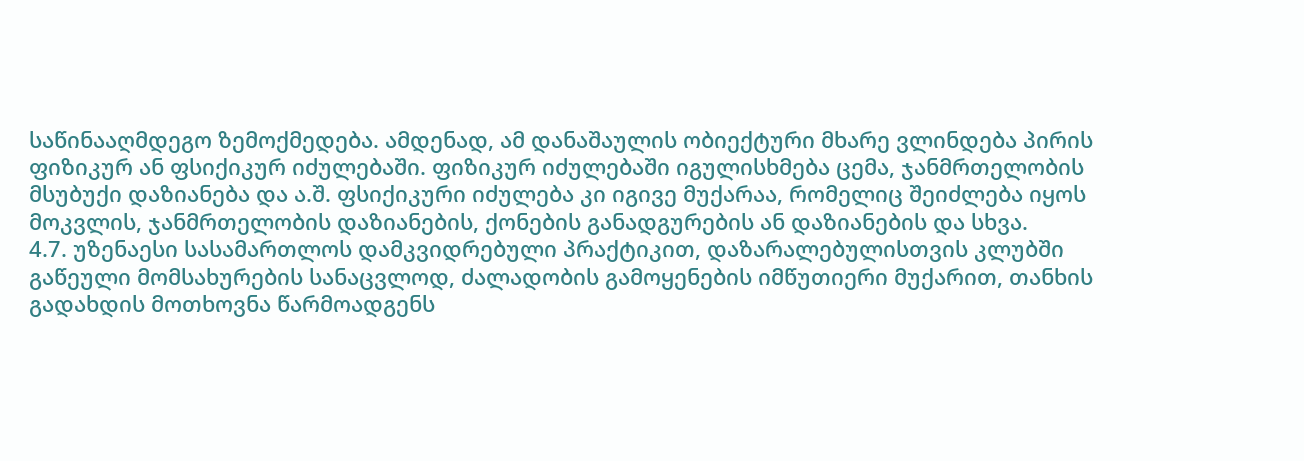საწინააღმდეგო ზემოქმედება. ამდენად, ამ დანაშაულის ობიექტური მხარე ვლინდება პირის ფიზიკურ ან ფსიქიკურ იძულებაში. ფიზიკურ იძულებაში იგულისხმება ცემა, ჯანმრთელობის მსუბუქი დაზიანება და ა.შ. ფსიქიკური იძულება კი იგივე მუქარაა, რომელიც შეიძლება იყოს მოკვლის, ჯანმრთელობის დაზიანების, ქონების განადგურების ან დაზიანების და სხვა.
4.7. უზენაესი სასამართლოს დამკვიდრებული პრაქტიკით, დაზარალებულისთვის კლუბში გაწეული მომსახურების სანაცვლოდ, ძალადობის გამოყენების იმწუთიერი მუქარით, თანხის გადახდის მოთხოვნა წარმოადგენს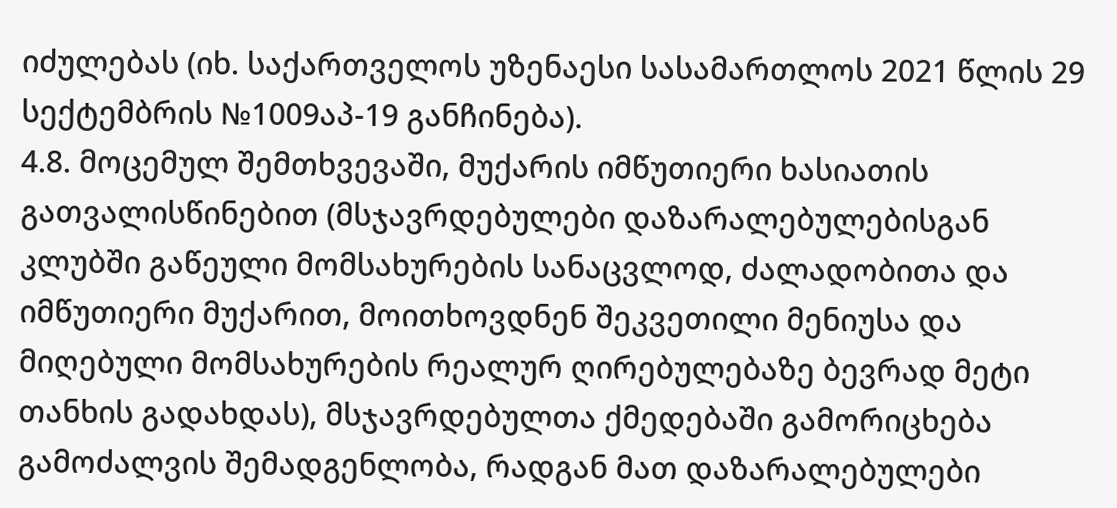იძულებას (იხ. საქართველოს უზენაესი სასამართლოს 2021 წლის 29 სექტემბრის №1009აპ-19 განჩინება).
4.8. მოცემულ შემთხვევაში, მუქარის იმწუთიერი ხასიათის გათვალისწინებით (მსჯავრდებულები დაზარალებულებისგან კლუბში გაწეული მომსახურების სანაცვლოდ, ძალადობითა და იმწუთიერი მუქარით, მოითხოვდნენ შეკვეთილი მენიუსა და მიღებული მომსახურების რეალურ ღირებულებაზე ბევრად მეტი თანხის გადახდას), მსჯავრდებულთა ქმედებაში გამორიცხება გამოძალვის შემადგენლობა, რადგან მათ დაზარალებულები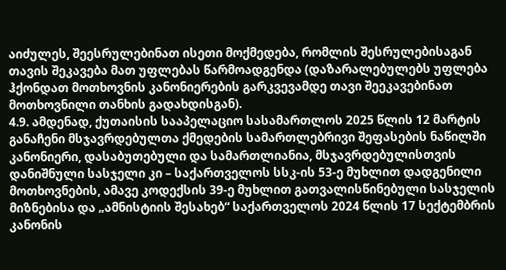აიძულეს, შეესრულებინათ ისეთი მოქმედება, რომლის შესრულებისაგან თავის შეკავება მათ უფლებას წარმოადგენდა (დაზარალებულებს უფლება ჰქონდათ მოთხოვნის კანონიერების გარკვევამდე თავი შეეკავებინათ მოთხოვნილი თანხის გადახდისგან).
4.9. ამდენად, ქუთაისის სააპელაციო სასამართლოს 2025 წლის 12 მარტის განაჩენი მსჯავრდებულთა ქმედების სამართლებრივი შეფასების ნაწილში კანონიერი, დასაბუთებული და სამართლიანია, მსჯავრდებულისთვის დანიშნული სასჯელი კი – საქართველოს სსკ-ის 53-ე მუხლით დადგენილი მოთხოვნების, ამავე კოდექსის 39-ე მუხლით გათვალისწინებული სასჯელის მიზნებისა და „ამნისტიის შესახებ“ საქართველოს 2024 წლის 17 სექტემბრის კანონის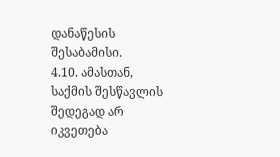დანაწესის შესაბამისი.
4.10. ამასთან, საქმის შესწავლის შედეგად არ იკვეთება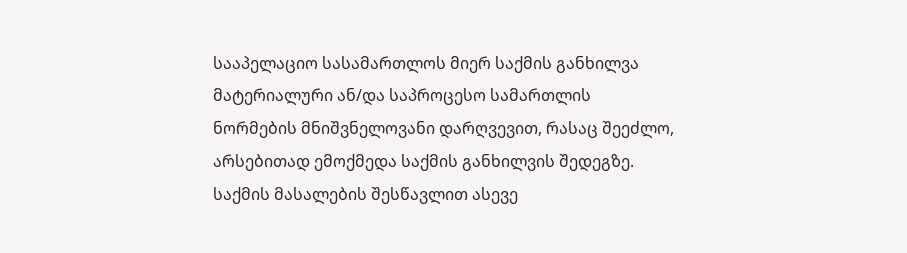სააპელაციო სასამართლოს მიერ საქმის განხილვა მატერიალური ან/და საპროცესო სამართლის ნორმების მნიშვნელოვანი დარღვევით, რასაც შეეძლო, არსებითად ემოქმედა საქმის განხილვის შედეგზე. საქმის მასალების შესწავლით ასევე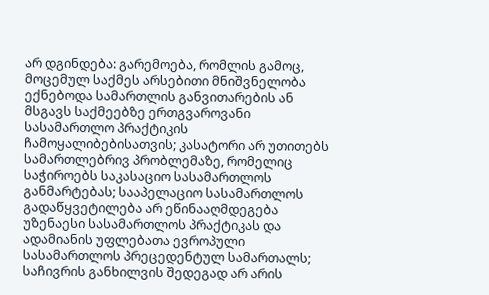არ დგინდება: გარემოება, რომლის გამოც, მოცემულ საქმეს არსებითი მნიშვნელობა ექნებოდა სამართლის განვითარების ან მსგავს საქმეებზე ერთგვაროვანი სასამართლო პრაქტიკის ჩამოყალიბებისათვის; კასატორი არ უთითებს სამართლებრივ პრობლემაზე, რომელიც საჭიროებს საკასაციო სასამართლოს განმარტებას; სააპელაციო სასამართლოს გადაწყვეტილება არ ეწინააღმდეგება უზენაესი სასამართლოს პრაქტიკას და ადამიანის უფლებათა ევროპული სასამართლოს პრეცედენტულ სამართალს; საჩივრის განხილვის შედეგად არ არის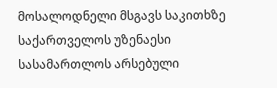მოსალოდნელი მსგავს საკითხზე საქართველოს უზენაესი სასამართლოს არსებული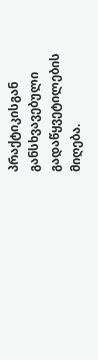პრაქტიკისგან განსხვავებული გადაწყვეტილების მიღება.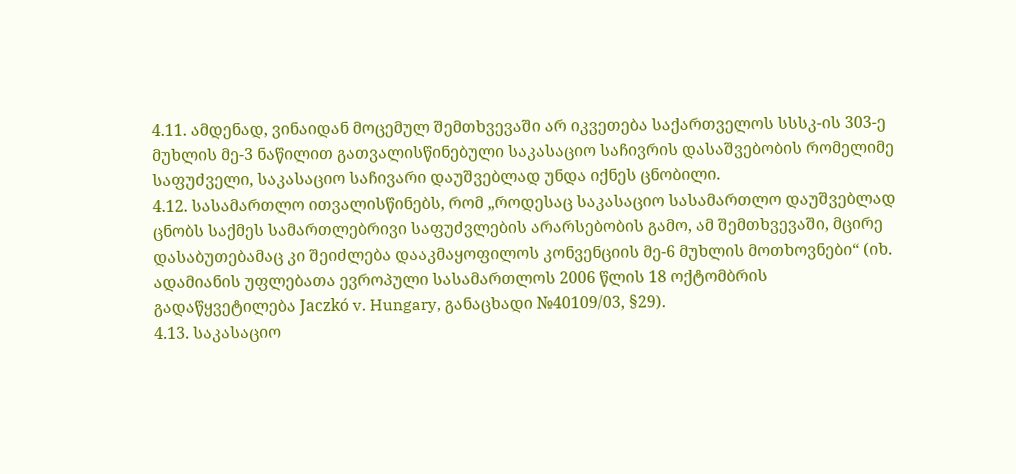4.11. ამდენად, ვინაიდან მოცემულ შემთხვევაში არ იკვეთება საქართველოს სსსკ-ის 303-ე მუხლის მე-3 ნაწილით გათვალისწინებული საკასაციო საჩივრის დასაშვებობის რომელიმე საფუძველი, საკასაციო საჩივარი დაუშვებლად უნდა იქნეს ცნობილი.
4.12. სასამართლო ითვალისწინებს, რომ „როდესაც საკასაციო სასამართლო დაუშვებლად ცნობს საქმეს სამართლებრივი საფუძვლების არარსებობის გამო, ამ შემთხვევაში, მცირე დასაბუთებამაც კი შეიძლება დააკმაყოფილოს კონვენციის მე-6 მუხლის მოთხოვნები“ (იხ. ადამიანის უფლებათა ევროპული სასამართლოს 2006 წლის 18 ოქტომბრის გადაწყვეტილება Jaczkó v. Hungary, განაცხადი №40109/03, §29).
4.13. საკასაციო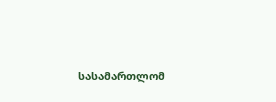სასამართლომ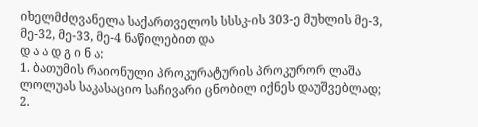იხელმძღვანელა საქართველოს სსსკ-ის 303-ე მუხლის მე-3, მე-32, მე-33, მე-4 ნაწილებით და
დ ა ა დ გ ი ნ ა:
1. ბათუმის რაიონული პროკურატურის პროკურორ ლაშა ლოლუას საკასაციო საჩივარი ცნობილ იქნეს დაუშვებლად;
2.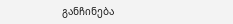განჩინება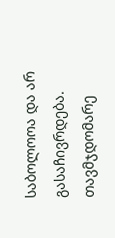საბოლოოა და არ გასაჩივრდება.
თავმჯდომარე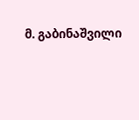მ. გაბინაშვილი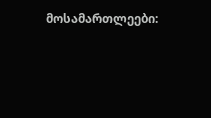მოსამართლეები: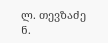ლ. თევზაძე
ნ.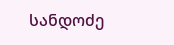სანდოძე